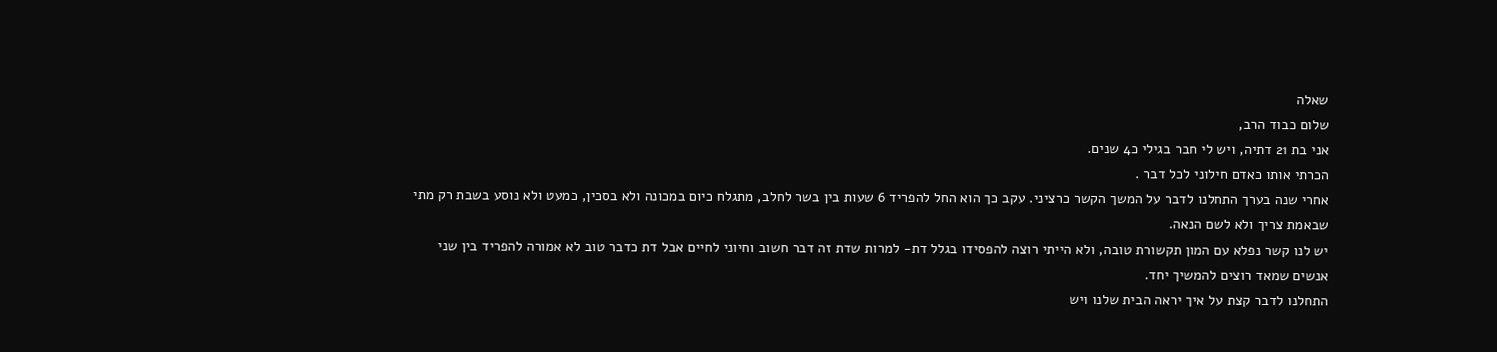שאלה
שלום כבוד הרב,
אני בת 21 דתיה, ויש לי חבר בגילי כ4 שנים.
הכרתי אותו כאדם חילוני לכל דבר .
אחרי שנה בערך התחלנו לדבר על המשך הקשר כרציני. עקב כך הוא החל להפריד 6 שעות בין בשר לחלב, מתגלח כיום במכונה ולא בסכין, כמעט ולא נוסע בשבת רק מתי שבאמת צריך ולא לשם הנאה.
יש לנו קשר נפלא עם המון תקשורת טובה, ולא הייתי רוצה להפסידו בגלל דת- למרות שדת זה דבר חשוב וחיוני לחיים אבל דת כדבר טוב לא אמורה להפריד בין שני אנשים שמאד רוצים להמשיך יחד.
התחלנו לדבר קצת על איך יראה הבית שלנו ויש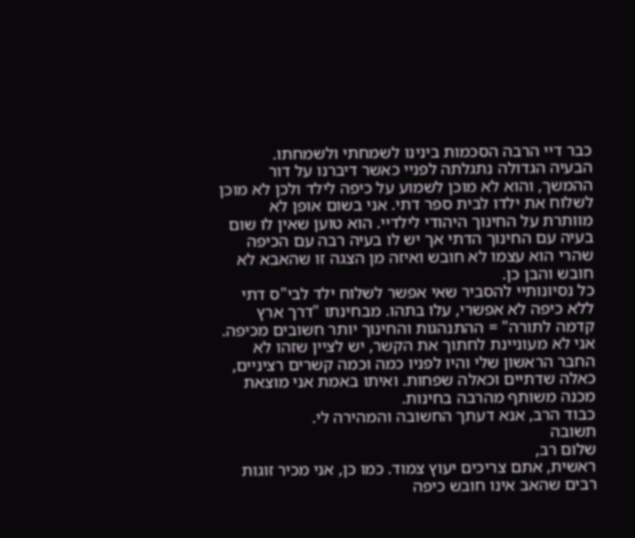כבר דיי הרבה הסכמות בינינו לשמחתי ולשמחתו.
הבעיה הגדולה נתגלתה לפניי כאשר דיברנו על דור ההמשך, והוא לא מוכן לשמוע על כיפה לילד ולכן לא מוכן לשלוח את ילדו לבית ספר דתי. אני בשום אופן לא מוותרת על החינוך היהודי לילדיי. הוא טוען שאין לו שום בעיה עם החינוך הדתי אך יש לו בעיה רבה עם הכיפה שהרי הוא עצמו לא חובש ואיזה מן הצגה זו שהאבא לא חובש והבן כן.
כל נסיונותיי להסביר שאי אפשר לשלוח ילד לבי"ס דתי ללא כיפה לא אפשרי, עלו בתהו. מבחינתו "דרך ארץ קדמה לתורה" = ההתנהגות והחינוך יותר חשובים מכיפה.
אני לא מעוניינת לחתוך את הקשר, יש לציין שזהו לא החבר הראשון שלי והיו לפניו כמה וכמה קשרים רציניים, כאלה שדתיים וכאלה שפחות. ואיתו באמת אני מוצאת מכנה משותף מהרבה בחינות.
כבוד הרב, אנא דעתך החשובה והמהירה לי.
תשובה
שלום רב,
ראשית, אתם צריכים יעוץ צמוד. כמו כן, אני מכיר זוגות רבים שהאב אינו חובש כיפה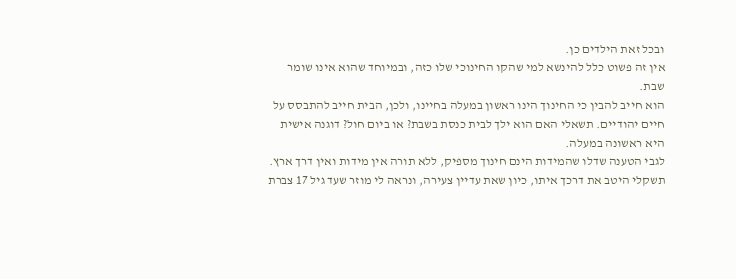ובכל זאת הילדים כן.
אין זה פשוט כלל להינשא למי שהקו החינוכי שלו כזה, ובמיוחד שהוא אינו שומר שבת.
הוא חייב להבין כי החינוך הינו ראשון במעלה בחיינו, ולכן, הבית חייב להתבסס על חיים יהודיים. תשאלי האם הוא ילך לבית כנסת בשבת? או ביום חול? דוגנה אישית היא ראשונה במעלה.
לגבי הטענה שדלו שהמידות הינם חינוך מספיק, ללא תורה אין מידות ואין דרך ארץ.
תשקלי היטב את דרכך איתו, כיון שאת עדיין צעירה, ונראה לי מוזר שעד גיל 17 צברת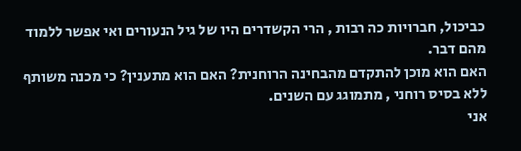כביכול, חברויות כה רבות , הרי הקשדרים היו של גיל הנעורים ואי אפשר ללמוד מהם דבר.
האם הוא מוכן להתקדם מהבחינה הרוחנית? האם הוא מתענין? כי מכנה משותף ללא בסיס רוחני , מתמוגג עם השנים.
אני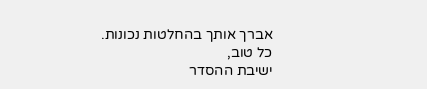אברך אותך בהחלטות נכונות.
כל טוב,
ישיבת ההסדר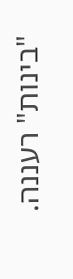"בינות" רעננה.